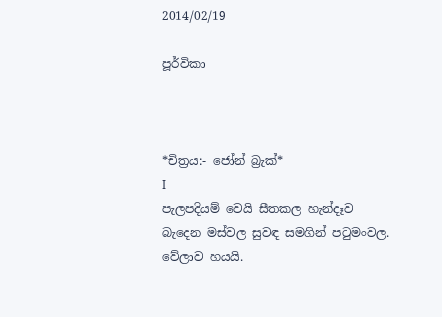2014/02/19

පූර්විකා



*චිත්‍රය:- ජෝන් බ්‍රැක්*
I
පැලපදියම් වෙයි සීතකල හැන්දෑව
බැදෙන මස්වල සුවඳ සමගින් පටුමංවල.
වේලාව හයයි.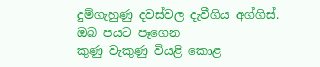දුම්ගැහුණු දවස්වල දැවීගිය අග්ගිස්.
ඔබ පයට පෑගෙන
කුණු වැකුණු වියළි කොළ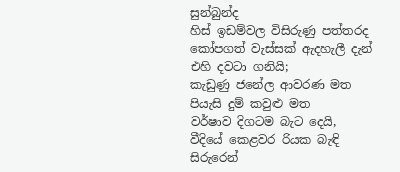සුන්බුන්ද
හිස් ඉඩම්වල විසිරුණු පත්තරද
කෝපගත් වැස්සක් ඇදහැලී දැන්
එහි දවටා ගනියි;
කැඩුණු ජනේල ආවරණ මත
පියැසි දුම් කවුළු මත
වර්ෂාව දිගටම බැට දෙයි,
වීදියේ කෙළවර රියක බැඳි
සිරුරෙන්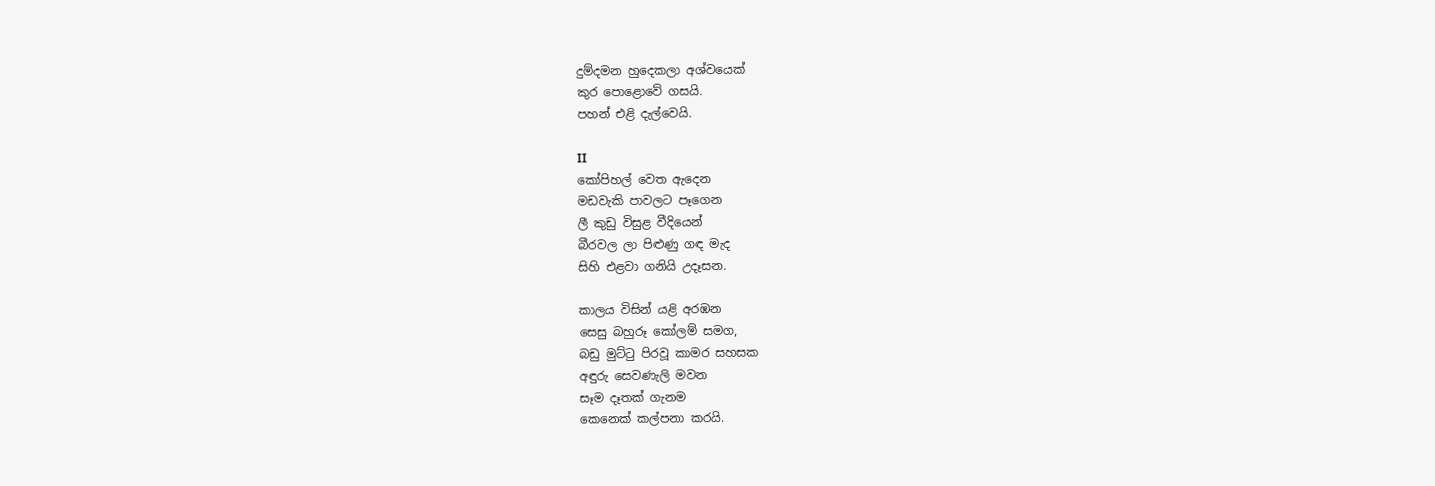දුම්දමන හුදෙකලා අශ්වයෙක්
කුර පොළොවේ ගසයි.
පහන් එළි දැල්වෙයි.

II
කෝපිහල් වෙත ඇදෙන
මඩවැකි පාවලට පෑගෙන
ලී කුඩු විසුළ වීදියෙන්
බීරවල ලා පිළුණු ගඳ මැද
සිහි එළවා ගනියි උදෑසන.

කාලය විසින් යළි අරඹන
සෙසු බහුරූ කෝලම් සමග,
බඩු මුට්ටු පිරවූ කාමර සහසක
අඳුරු සෙවණැලි මවන
සෑම දෑතක් ගැනම
කෙනෙක් කල්පනා කරයි.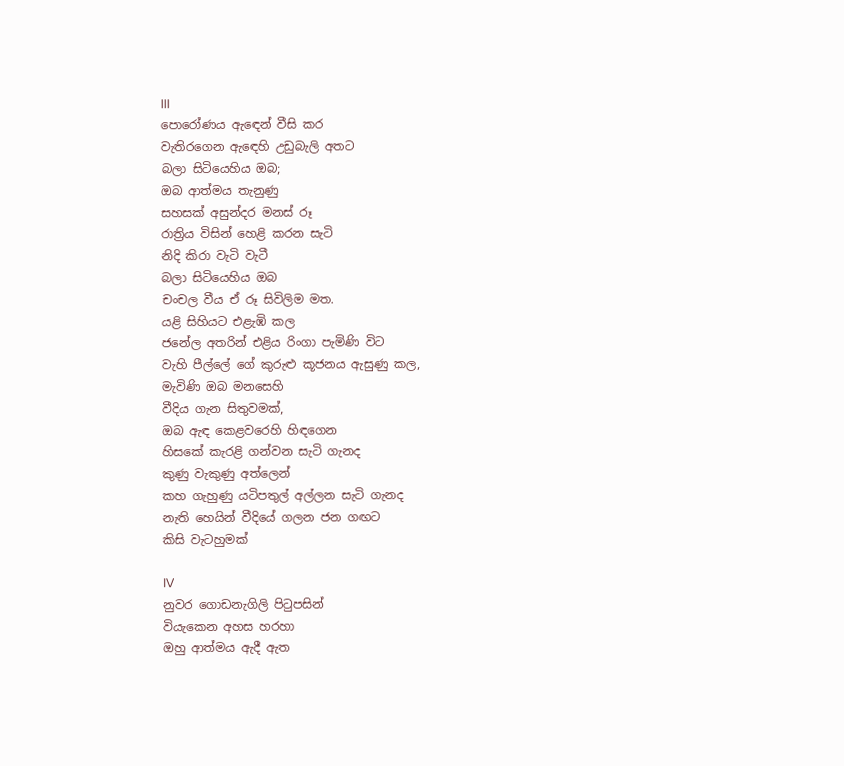III
පොරෝණය ඇඳෙන් වීසි කර
වැතිරගෙන ඇඳෙහි උඩුබැලි අතට
බලා සිටියෙහිය ඔබ;
ඔබ ආත්මය තැනුණු
සහසක් අසුන්දර මනස් රූ
රාත්‍රිය විසින් හෙළි කරන සැටි
නිදි කිරා වැටි වැටී
බලා සිටියෙහිය ඔබ
චංචල වීය ඒ රූ සිවිලිම මත.
යළි සිහියට එළැඹි කල
ජනේල අතරින් එළිය රිංගා පැමිණි විට
වැහි පීල්ලේ ගේ කුරුළු කූජනය ඇසුණු කල,
මැවිණි ඔබ මනසෙහි
වීදිය ගැන සිතුවමක්,
ඔබ ඇඳ කෙළවරෙහි හිඳගෙන
හිසකේ කැරළි ගන්වන සැටි ගැනද
කුණු වැකුණු අත්ලෙන්
කහ ගැහුණු යටිපතුල් අල්ලන සැටි ගැනද
නැති හෙයින් වීදියේ ගලන ජන ගඟට
කිසි වැටහුමක්

IV
නුවර ගොඩනැගිලි පිටුපසින්
වියැකෙන අහස හරහා
ඔහු ආත්මය ඇදී ඇත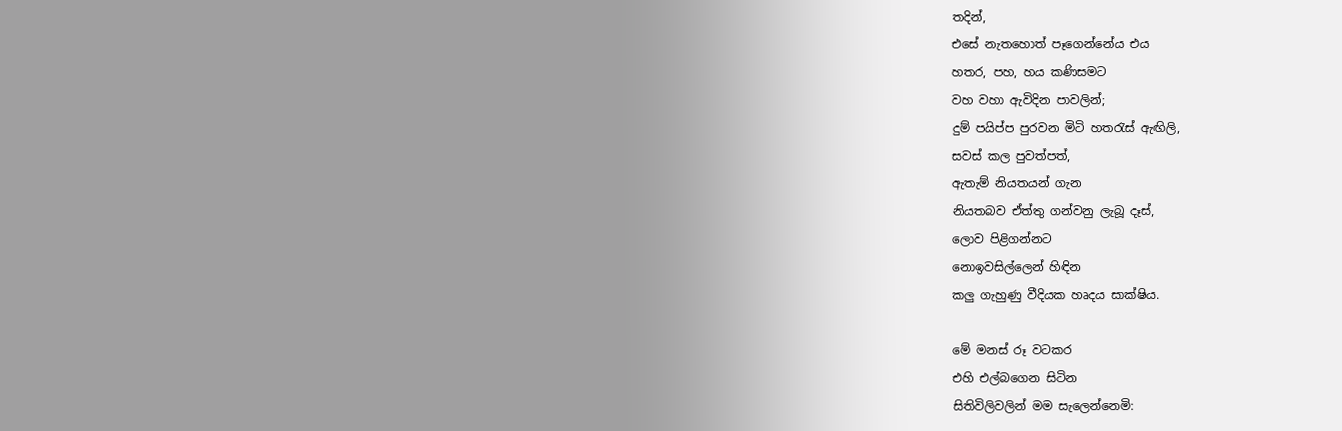තදින්,
එසේ නැතහොත් පෑගෙන්නේය එය
හතර, පහ, හය කණිසමට
වහ වහා ඇවිදින පාවලින්;
දුම් පයිප්ප පුරවන මිටි හතරැස් ඇඟිලි,
සවස් කල පුවත්පත්,
ඇතැම් නියතයන් ගැන
නියතබව ඒත්තු ගන්වනු ලැබූ දෑස්,
ලොව පිළිගන්නට
නොඉවසිල්ලෙන් හිඳින
කලු ගැහුණු වීදියක හෘදය සාක්ෂිය.

මේ මනස් රූ වටකර
එහි එල්බගෙන සිටින
සිතිවිලිවලින් මම සැලෙන්නෙමි: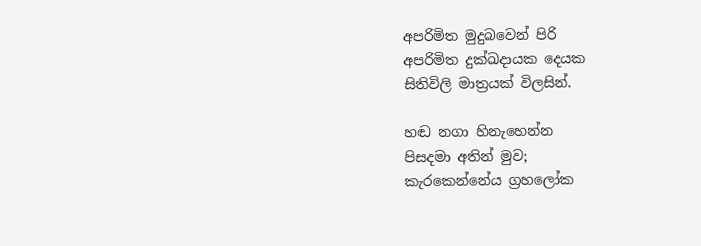අපරිමිත මුදුබවෙන් පිරි
අපරිමිත දුක්ඛදායක දෙයක
සිතිවිලි මාත්‍රයක් විලසින්.

හඬ නගා හිනැහෙන්න
පිසදමා අතින් මුව;
කැරකෙන්නේය ග්‍රහලෝක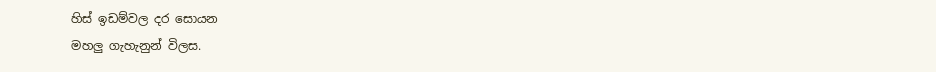හිස් ඉඩම්වල දර සොයන
මහලු ගැහැනුන් විලස.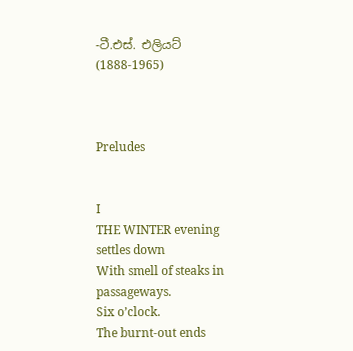-ටී.එස්. එලියට් (1888-1965)



Preludes


I
THE WINTER evening settles down
With smell of steaks in passageways.
Six o’clock.
The burnt-out ends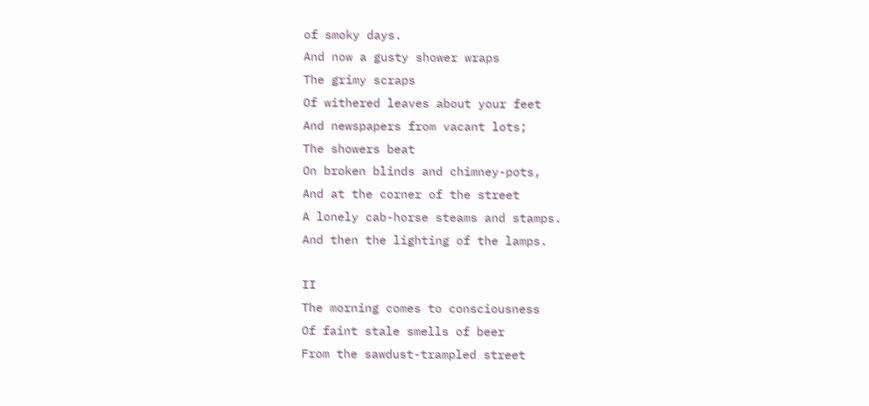of smoky days.
And now a gusty shower wraps
The grimy scraps
Of withered leaves about your feet
And newspapers from vacant lots;
The showers beat
On broken blinds and chimney-pots,
And at the corner of the street
A lonely cab-horse steams and stamps.
And then the lighting of the lamps.

II
The morning comes to consciousness
Of faint stale smells of beer
From the sawdust-trampled street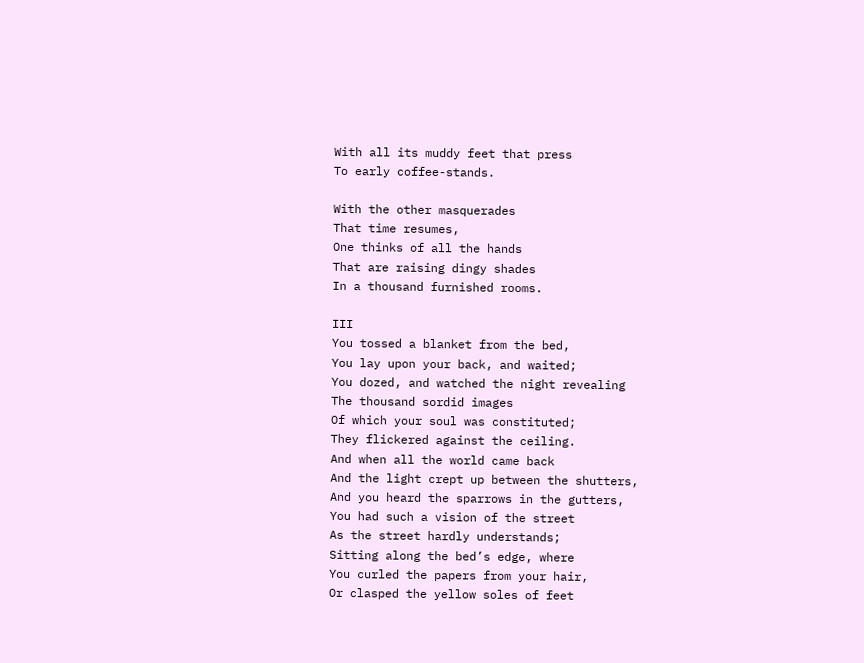With all its muddy feet that press
To early coffee-stands.

With the other masquerades
That time resumes,
One thinks of all the hands
That are raising dingy shades
In a thousand furnished rooms.

III
You tossed a blanket from the bed,
You lay upon your back, and waited;
You dozed, and watched the night revealing
The thousand sordid images
Of which your soul was constituted;
They flickered against the ceiling.
And when all the world came back
And the light crept up between the shutters,
And you heard the sparrows in the gutters,
You had such a vision of the street
As the street hardly understands;
Sitting along the bed’s edge, where
You curled the papers from your hair,
Or clasped the yellow soles of feet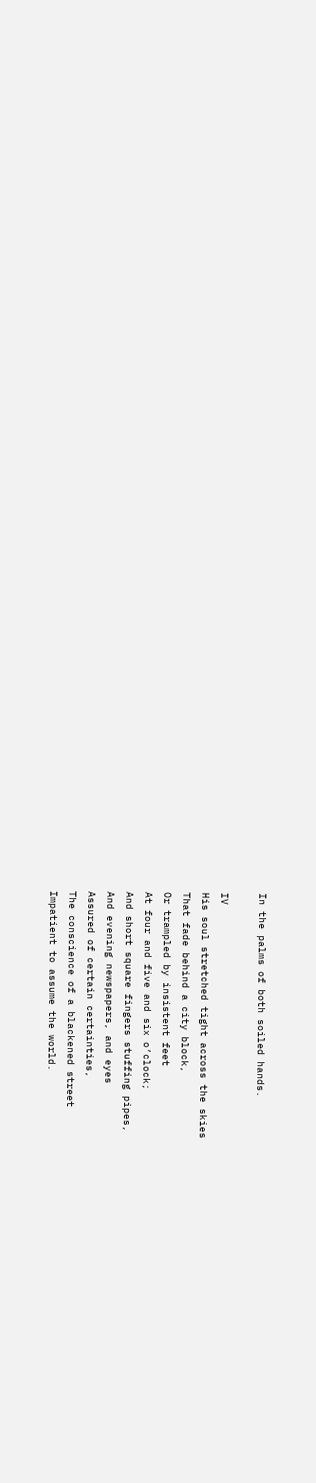In the palms of both soiled hands.

IV
His soul stretched tight across the skies
That fade behind a city block,
Or trampled by insistent feet
At four and five and six o’clock;
And short square fingers stuffing pipes,
And evening newspapers, and eyes
Assured of certain certainties,
The conscience of a blackened street
Impatient to assume the world.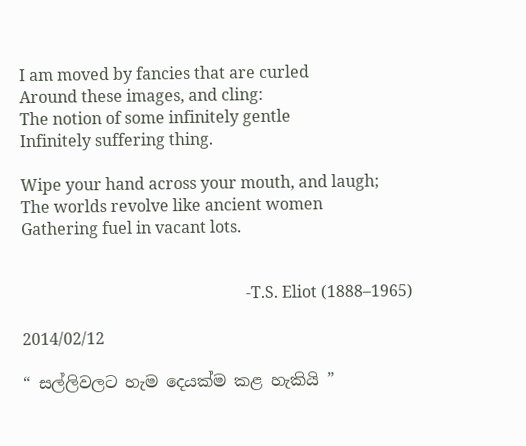I am moved by fancies that are curled
Around these images, and cling:
The notion of some infinitely gentle
Infinitely suffering thing.

Wipe your hand across your mouth, and laugh;
The worlds revolve like ancient women
Gathering fuel in vacant lots.


                                                        -T.S. Eliot (1888–1965)

2014/02/12

“ සල්ලිවලට හැම දෙයක්ම කළ හැකියි ”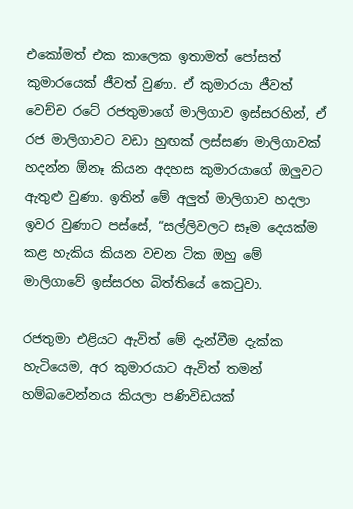එකෝමත් එක කාලෙක ඉතාමත් පෝසත් කුමාරයෙක් ජීවත් වුණා. ඒ කුමාරයා ජීවත් වෙච්ච රටේ රජතුමාගේ මාලිගාව ඉස්සරහින්, ඒ රජ මාලිගාවට වඩා හුඟක් ලස්සණ මාලිගාවක් හදන්න ඕනෑ කියන අදහස කුමාරයාගේ ඔලුවට ඇතුළු වුණා. ඉතින් මේ අලුත් මාලිගාව හදලා ඉවර වුණාට පස්සේ, “සල්ලිවලට සෑම දෙයක්ම කළ හැකිය කියන වචන ටික ඔහු මේ මාලිගාවේ ඉස්සරහ බිත්තියේ කෙටුවා.

රජතුමා එළියට ඇවිත් මේ දැන්වීම දැක්ක හැටියෙම, අර කුමාරයාට ඇවිත් තමන් හම්බවෙන්නය කියලා පණිවිඩයක්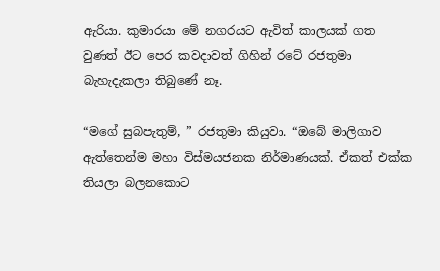ඇරියා. කුමාරයා මේ නගරයට ඇවිත් කාලයක් ගත වුණත් ඊට පෙර කවදාවත් ගිහින් රටේ රජතුමා බැහැදැකලා තිබුණේ නෑ.

“මගේ සුබපැතුම්, ” රජතුමා කියුවා. “ඔබේ මාලිගාව ඇත්තෙන්ම මහා විස්මයජනක නිර්මාණයක්. ඒකත් එක්ක තියලා බලනකොට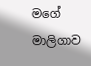මගේ මාලිගාව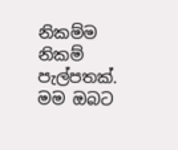නිකම්ම නිකම් පැල්පතක්. මම ඔබට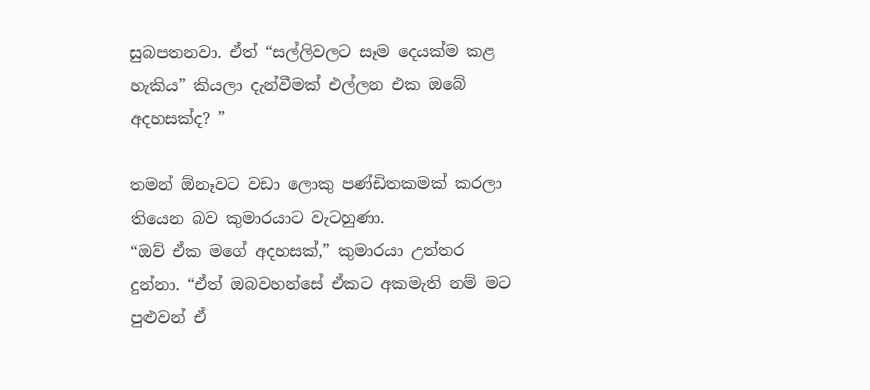සුබපතනවා. ඒත් “සල්ලිවලට සෑම දෙයක්ම කළ හැකිය” කියලා දැන්වීමක් එල්ලන එක ඔබේ අදහසක්ද? ”

තමන් ඕනෑවට වඩා ලොකු පණ්ඩිතකමක් කරලා තියෙන බව කුමාරයාට වැටහුණා.
“ඔව් ඒක මගේ අදහසක්,” කුමාරයා උත්තර දුන්නා. “ඒත් ඔබවහන්සේ ඒකට අකමැති නම් මට පුළුවන් ඒ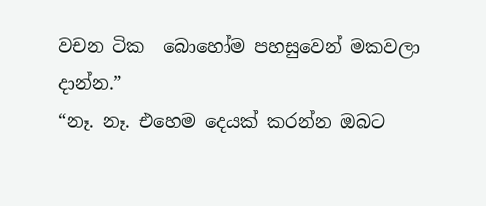වචන ටික  බොහෝම පහසුවෙන් මකවලා දාන්න.”
“නෑ. නෑ. එහෙම දෙයක් කරන්න ඔබට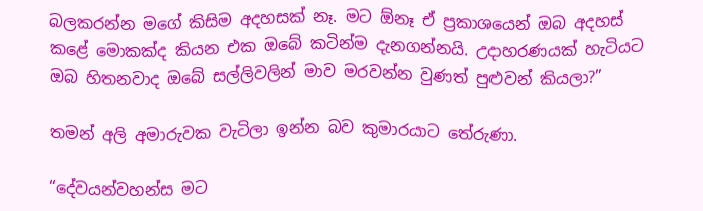බලකරන්න මගේ කිසිම අදහසක් නෑ. මට ඕනෑ ඒ ප්‍රකාශයෙන් ඔබ අදහස් කළේ මොකක්ද කියන එක ඔබේ කටින්ම දැනගන්නයි. උදාහරණයක් හැටියට ඔබ හිතනවාද ඔබේ සල්ලිවලින් මාව මරවන්න වුණත් පුළුවන් කියලා?”

තමන් අලි අමාරුවක වැටිලා ඉන්න බව කුමාරයාට තේරුණා.

“දේවයන්වහන්ස මට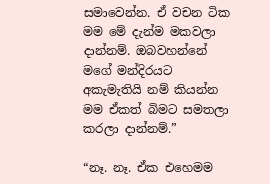සමාවෙන්න. ඒ වචන ටික මම මේ දැන්ම මකවලා දාන්නම්. ඔබවහන්නේ මගේ මන්දිරයට අකැමැතියි නම් කියන්න මම ඒකත් බිමට සමතලා කරලා දාන්නම්.”

“නෑ. නෑ. ඒක එහෙමම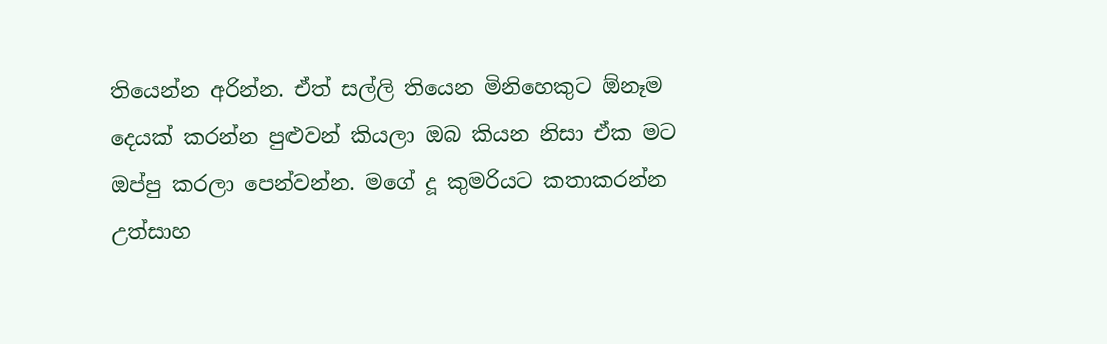තියෙන්න අරින්න. ඒත් සල්ලි තියෙන මිනිහෙකුට ඕනෑම දෙයක් කරන්න පුළුවන් කියලා ඔබ කියන නිසා ඒක මට ඔප්පු කරලා පෙන්වන්න. මගේ දූ කුමරියට කතාකරන්න උත්සාහ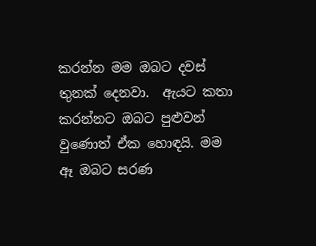කරන්න මම ඔබට දවස් තුනක් දෙනවා.  ඇයට කතා කරන්නට ඔබට පුළුවන් වුණොත් ඒක හොඳයි. මම ඈ ඔබට සරණ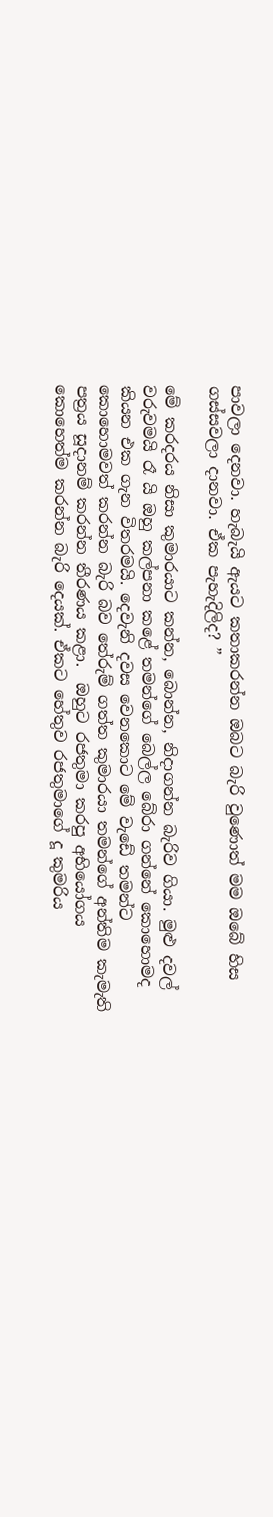පාවලා දෙනවා. හැබැයි ඇයට කතාකරන්න ඔබට බැරි වුණොත් මම ඔබේ හිස ගස්සවලා දානවා. ඒක පැහැදිලිද? ”

මේ කරදරය නිසා කුමාරයාට කන්න, බොන්න, නිදාගන්න බැරිව ගියා. මුළු දවල් වරුවමයි රෑ යි ඔහු කල්පනා කළේ තමන්ගේ බෙල්ල බේරා ගන්නේ කොහොමද කියන එක ගැන විතරමයි. දෙවැනි දවස වෙනකොට මේ වැඩේ තමන්ට කොහොමවත් කරන්න බැරි බව තේරුම් ගත්ත කුමාරයා තමන්ගේ අන්තිම කැමැති පත්‍රය සූදානම් කරන්න තීරණය කළා.  ඔහුට රජතුමා කරපු අභියෝගය කොහෙත්ම කරන්න බැරි දෙයක්. ඒකට හේතුව රජතුමාගේ දූ කුමරිය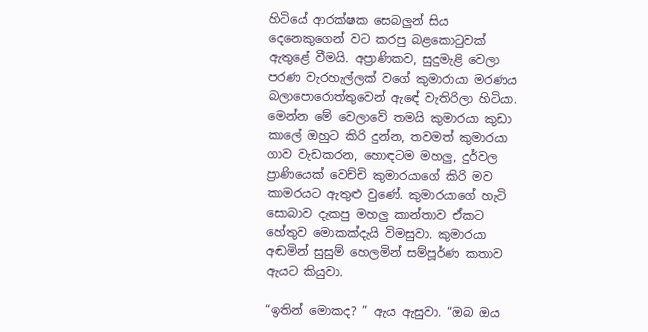හිටියේ ආරක්ෂක සෙබලුන් සිය දෙනෙකුගෙන් වට කරපු බළකොටුවක් ඇතුළේ වීමයි. අප්‍රාණිකව, සුදුමැළි වෙලා පරණ වැරහැල්ලක් වගේ කුමාරායා මරණය බලාපොරොත්තුවෙන් ඇඳේ වැතිරිලා හිටියා. මෙන්න මේ වෙලාවේ තමයි කුමාරයා කුඩා කාලේ ඔහුට කිරි දුන්න, තවමත් කුමාරයා ගාව වැඩකරන, හොඳටම මහලු, දුර්වල ප්‍රාණියෙක් වෙච්චි කුමාරයාගේ කිරි මව කාමරයට ඇතුළු වුණේ. කුමාරයාගේ හැටි සොබාව දැකපු මහලු කාන්තාව ඒකට හේතුව මොකක්දැයි විමසුවා. කුමාරයා අඬමින් සුසුම් හෙලමින් සම්පූර්ණ කතාව ඇයට කියුවා.

“ඉතින් මොකද? ” ඇය ඇසුවා. “ඔබ ඔය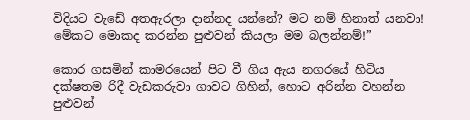විදියට වැඩේ අතඇරලා දාන්නද යන්නේ? මට නම් හිනාත් යනවා! මේකට මොකද කරන්න පුළුවන් කියලා මම බලන්නම්!”

කොර ගසමින් කාමරයෙන් පිට වී ගිය ඇය නගරයේ හිටිය දක්ෂතම රිදී වැඩකරුවා ගාවට ගිහින්, හොට අරින්න වහන්න පුළුවන්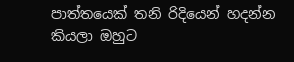පාත්තයෙක් තනි රිදියෙන් හදන්න කියලා ඔහුට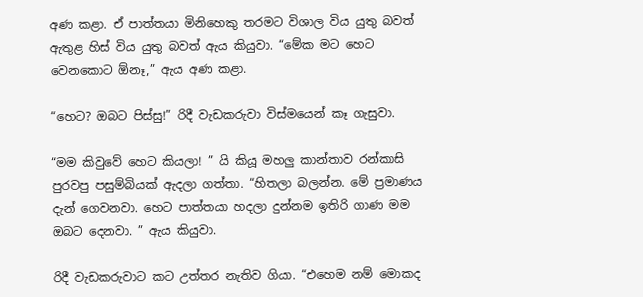අණ කළා. ඒ පාත්තයා මිනිහෙකු තරමට විශාල විය යුතු බවත් ඇතුළ හිස් විය යුතු බවත් ඇය කියුවා. “මේක මට හෙට වෙනකොට ඕනෑ,” ඇය අණ කළා.

“හෙට? ඔබට පිස්සු!” රිදී වැඩකරුවා විස්මයෙන් කෑ ගැසුවා.

“මම කිවුවේ හෙට කියලා! ” යි කියූ මහලු කාන්තාව රන්කාසි පුරවපු පසුම්බියක් ඇදලා ගත්තා. “හිතලා බලන්න. මේ ප්‍රමාණය දැන් ගෙවනවා. හෙට පාත්තයා හදලා දුන්නම ඉතිරි ගාණ මම ඔබට දෙනවා. ” ඇය කියුවා.

රිදී වැඩකරුවාට කට උත්තර නැතිව ගියා. “එහෙම නම් මොකද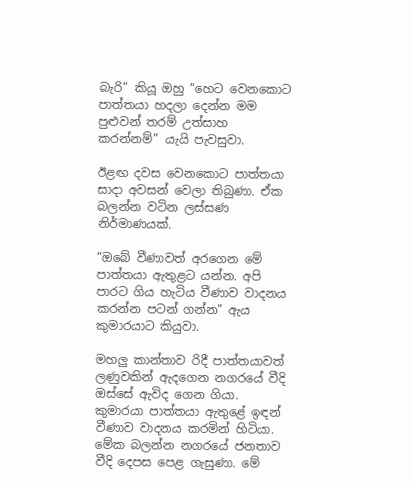බැරි” කියූ ඔහු “හෙට වෙනකොට පාත්තයා හදලා දෙන්න මම පුළුවන් තරම් උත්සාහ කරන්නම්” යැයි පැවසුවා.

ඊළඟ දවස වෙනකොට පාත්තයා සාදා අවසන් වෙලා තිබුණා. ඒක බලන්න වටින ලස්සණ නිර්මාණයක්.

“ඔබේ වීණාවත් අරගෙන මේ පාත්තයා ඇතුළට යන්න. අපි පාරට ගිය හැටිය වීණාව වාදනය කරන්න පටන් ගන්න” ඇය කුමාරයාට කියුවා.

මහලු කාන්තාව රිදී පාත්තයාවත් ලණුවකින් ඇදගෙන නගරයේ වීදි ඔස්සේ ඇවිද ගෙන ගියා. කුමාරයා පාත්තයා ඇතුළේ ඉඳන් වීණාව වාදනය කරමින් හිටියා. මේක බලන්න නගරයේ ජනතාව වීදි දෙපස පෙළ ගැසුණා. මේ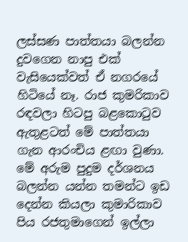ලස්සණ පාත්තයා බලන්න දුවගෙන නාපු එක් වැසියෙක්වත් ඒ නගරයේ හිටියේ නෑ. රාජ කුමරිකාව රඳවලා හිටපු බළකොටුව ඇතුළටත් මේ පාත්තයා ගැන ආරංචිය ළඟා වුණා. මේ අරුම පුදුම දර්ශනය බලන්න යන්න තමන්ට ඉඩ දෙන්න කියලා කුමාරිකාව පිය රජතුමාගෙන් ඉල්ලා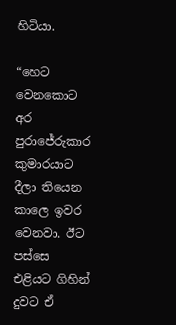හිටියා.

“හෙට වෙනකොට අර පුරාජේරුකාර කුමාරයාට දීලා තියෙන කාලෙ ඉවර වෙනවා. ඊට පස්සෙ එළියට ගිහින් දුවට ඒ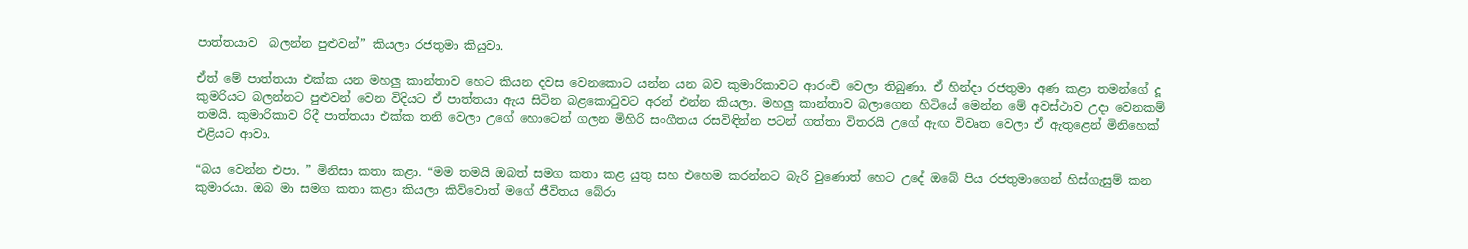පාත්තයාව  බලන්න පුළුවන්” කියලා රජතුමා කියුවා.

ඒත් මේ පාත්තයා එක්ක යන මහලු කාන්තාව හෙට කියන දවස වෙනකොට යන්න යන බව කුමාරිකාවට ආරංචි වෙලා තිබුණා. ඒ හින්දා රජතුමා අණ කළා තමන්ගේ දූ කුමරියට බලන්නට පුළුවන් වෙන විදියට ඒ පාත්තයා ඇය සිටින බළකොටුවට අරන් එන්න කියලා. මහලු කාන්තාව බලාගෙන හිටියේ මෙන්න මේ අවස්ථාව උදා වෙනකම් තමයි. කුමාරිකාව රිදී පාත්තයා එක්ක තනි වෙලා උගේ හොටෙන් ගලන මිහිරි සංගීතය රසවිඳින්න පටන් ගත්තා විතරයි උගේ ඇඟ විවෘත වෙලා ඒ ඇතුළෙන් මිනිහෙක් එළියට ආවා.

“බය වෙන්න එපා. ” මිනිසා කතා කළා. “මම තමයි ඔබත් සමග කතා කළ යුතු සහ එහෙම කරන්නට බැරි වුණොත් හෙට උදේ ඔබේ පිය රජතුමාගෙන් හිස්ගැසුම් කන කුමාරයා. ඔබ මා සමග කතා කළා කියලා කිව්වොත් මගේ ජීවිතය බේරා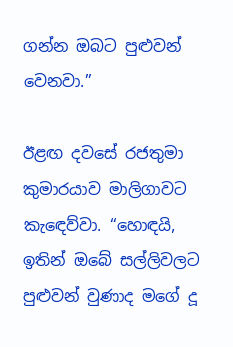ගන්න ඔබට පුළුවන් වෙනවා.”

ඊළඟ දවසේ රජතුමා කුමාරයාව මාලිගාවට කැඳෙව්වා. “හොඳයි, ඉතින් ඔබේ සල්ලිවලට පුළුවන් වුණාද මගේ දූ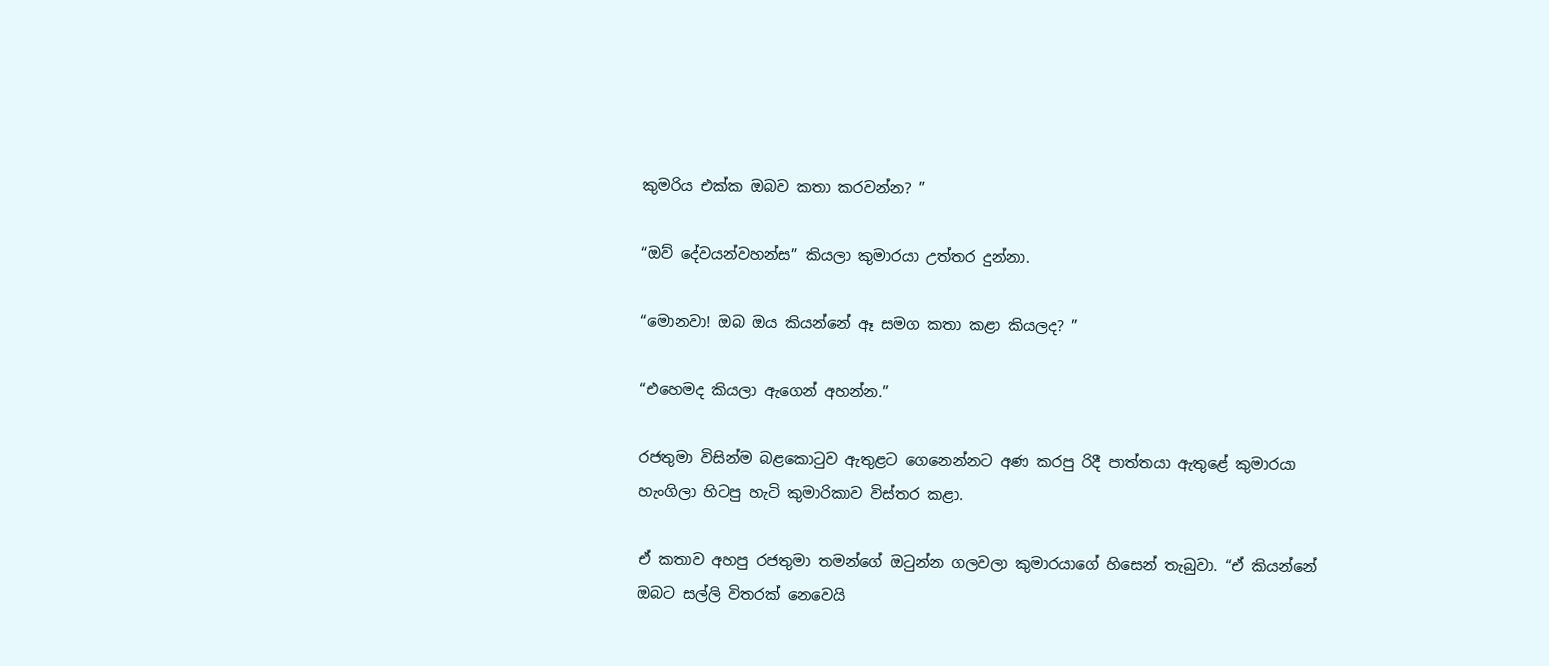කුමරිය එක්ක ඔබව කතා කරවන්න? ”

“ඔව් දේවයන්වහන්ස” කියලා කුමාරයා උත්තර දුන්නා.

“මොනවා! ඔබ ඔය කියන්නේ ඈ සමග කතා කළා කියලද? ”

“එහෙමද කියලා ඇගෙන් අහන්න.”

රජතුමා විසින්ම බළකොටුව ඇතුළට ගෙනෙන්නට අණ කරපු රිදී පාත්තයා ඇතුළේ කුමාරයා හැංගිලා හිටපු හැටි කුමාරිකාව විස්තර කළා.

ඒ කතාව අහපු රජතුමා තමන්ගේ ඔටුන්න ගලවලා කුමාරයාගේ හිසෙන් තැබුවා. “ඒ කියන්නේ ඔබට සල්ලි විතරක් නෙවෙයි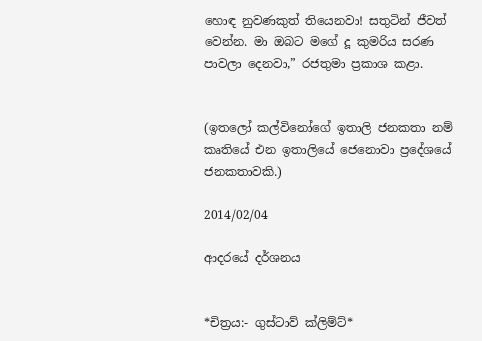හොඳ නුවණකුත් තියෙනවා! සතුටින් ජීවත් වෙන්න. මා ඔබට මගේ දූ කුමරිය සරණ පාවලා දෙනවා,” රජතුමා ප්‍රකාශ කළා.


(ඉතලෝ කල්විනෝගේ ඉතාලි ජනකතා නම් කෘතියේ එන ඉතාලියේ ජෙනොවා ප්‍රදේශයේ ජනකතාවකි.)

2014/02/04

ආදරයේ දර්ශනය


*චිත්‍රය:- ගුස්ටාව් ක්ලිම්ට්*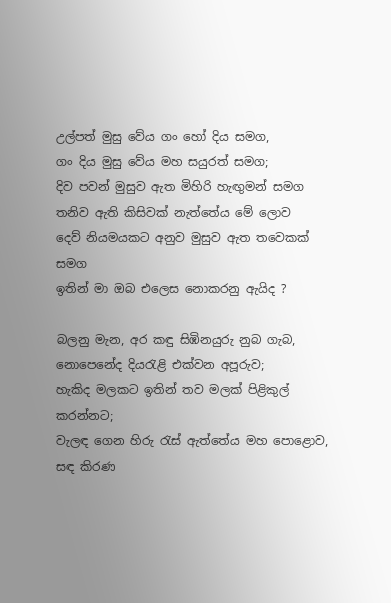උල්පත් මුසු වේය ගං හෝ දිය සමග,
ගං දිය මුසු වේය මහ සයුරත් සමග;
දිව පවන් මුසුව ඇත මිහිරි හැඟුමන් සමග
තනිව ඇති කිසිවක් නැත්තේය මේ ලොව
දෙව් නියමයකට අනුව මුසුව ඇත තවෙකක් සමග
ඉතින් මා ඔබ එලෙස නොකරනු ඇයිද ?

බලනු මැන, අර කඳු සිඹිනයුරු නුබ ගැබ,
නොපෙනේද දියරැළි එක්වන අපූරුව;
හැකිද මලකට ඉතින් තව මලක් පිළිකුල් කරන්නට;
වැලඳ ගෙන හිරු රැස් ඇත්තේය මහ පොළොව,
සඳ කිරණ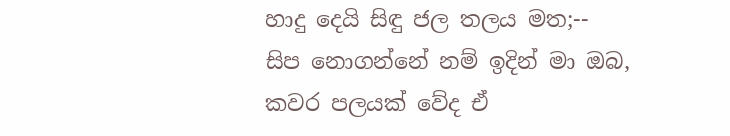හාදු දෙයි සිඳු ජල තලය මත;--
සිප නොගන්නේ නම් ඉදින් මා ඔබ,
කවර පලයක් වේද ඒ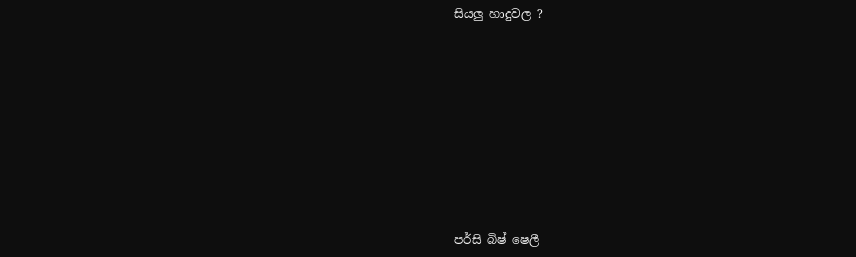සියලු හාදුවල ?










පර්සි බිෂ් ෂෙලී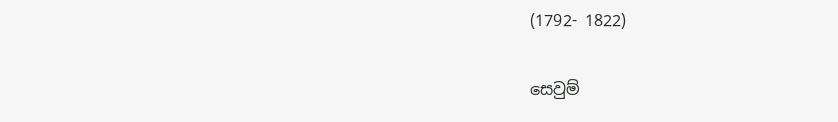(1792- 1822)

සෙවුම්